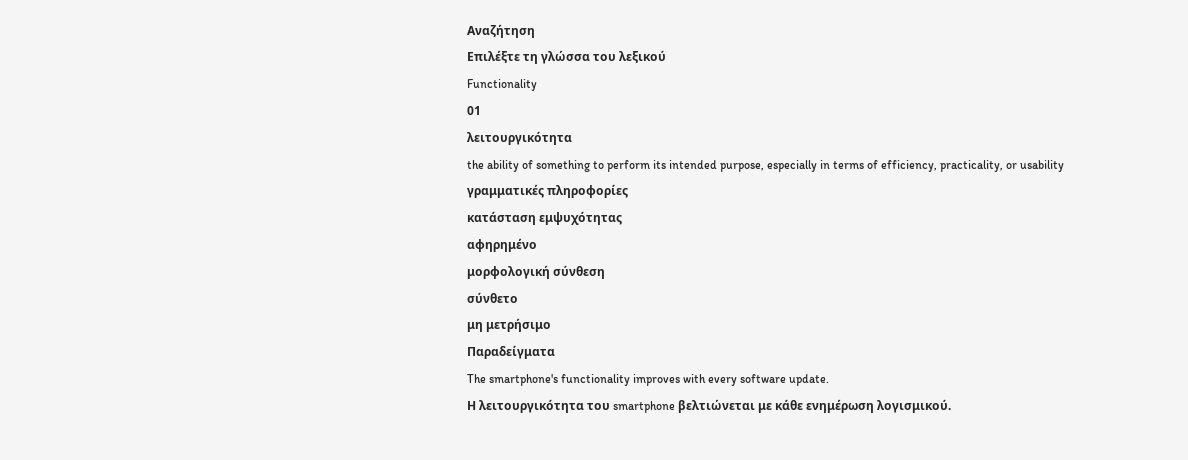Αναζήτηση
Επιλέξτε τη γλώσσα του λεξικού
Functionality
01
λειτουργικότητα
the ability of something to perform its intended purpose, especially in terms of efficiency, practicality, or usability
γραμματικές πληροφορίες
κατάσταση εμψυχότητας
αφηρημένο
μορφολογική σύνθεση
σύνθετο
μη μετρήσιμο
Παραδείγματα
The smartphone's functionality improves with every software update.
Η λειτουργικότητα του smartphone βελτιώνεται με κάθε ενημέρωση λογισμικού.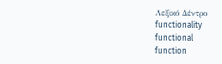Λεξικό Δέντρο
functionality
functional
function